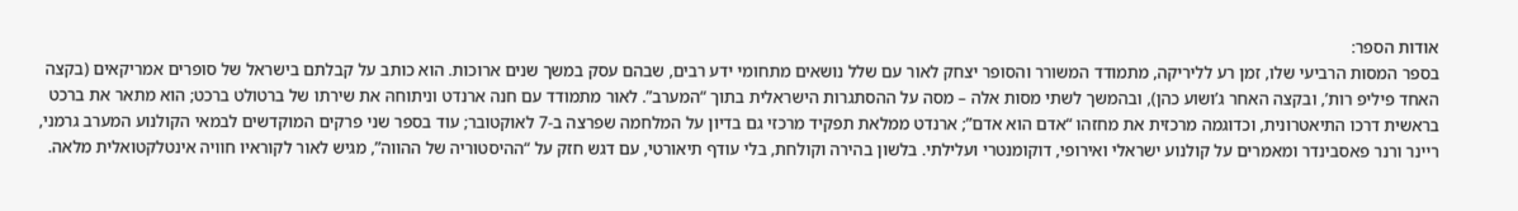אודות הספר:
בספר המסות הרביעי שלו, זמן רע לליריקה, מתמודד המשורר והסופר יצחק לאור עם שלל נושאים מתחומי ידע רבים, שבהם עסק במשך שנים ארוכות. הוא כותב על קבלתם בישראל של סופרים אמריקאים (בקצה האחד פיליפ רות’, ובקצה האחר ג’ושוע כהן), ובהמשך לשתי מסות אלה – מסה על ההסתגרות הישראלית בתוך “המערב”. לאור מתמודד עם חנה ארנדט וניתוחהּ את שירתו של ברטולט ברכט; הוא מתאר את ברכט בראשית דרכו התיאטרונית, וכדוגמה מרכזית את מחזהו “אדם הוא אדם”; ארנדט ממלאת תפקיד מרכזי גם בדיון על המלחמה שפרצה ב-7 לאוקטובר; עוד בספר שני פרקים המוקדשים לבמאי הקולנוע המערב גרמני, ריינר ורנר פאסבינדר ומאמרים על קולנוע ישראלי ואירופי, דוקומנטרי ועלילתי. בלשון בהירה וקולחת, בלי עודף תיאורטי, עם דגש חזק על “ההיסטוריה של ההווה”, מגיש לאור לקוראיו חוויה אינטלקטואלית מלאה.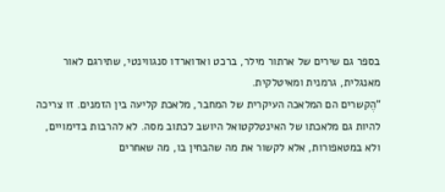בספר גם שירים של ארתור מילר, ברכט ואדוארדו סנגווינטי, שתירגם לאור מאנגלית, גרמנית ומאיטלקית.
“הֶקשרים הם המלאכה העיקרית של המחבר, מלאכת קליעה בין הזמנים. זו צריכה להיות גם מלאכתו של האינטלקטואל היושב לכתוב מסה. לא להרבות בדימויים, ולא במטאפורות, אלא לקשור את מה שהבחין בו, מה שאחרים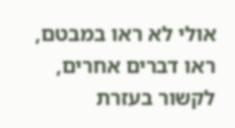אולי לא ראו במבטם, ראו דברים אחרים, לקשור בעזרת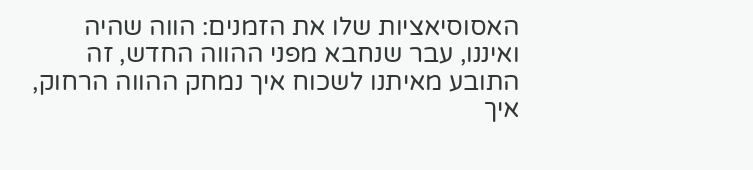האסוסיאציות שלו את הזמנים: הווה שהיה ואיננו, עבר שנחבא מפני ההווה החדש, זה התובע מאיתנו לשכוח איך נמחק ההווה הרחוק, איך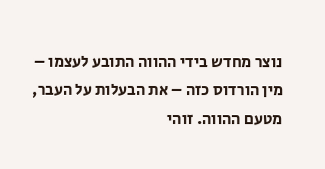נוצר מחדש בידי ההווה התובע לעצמו – מין הורדוס כזה – את הבעלות על העבר, מטעם ההווה. זוהי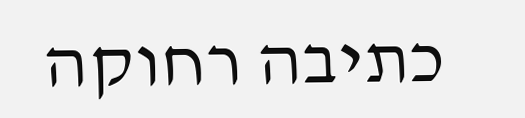כתיבה רחוקה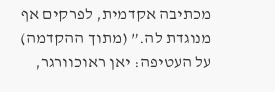מכתיבה אקדמית, לפרקים אף מנוגדת לה.” (מתוך ההקדמה)
על העטיפה: יאן ראוכוורגר,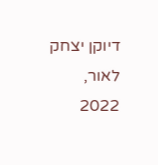דיוקן יצחק לאור, 2022